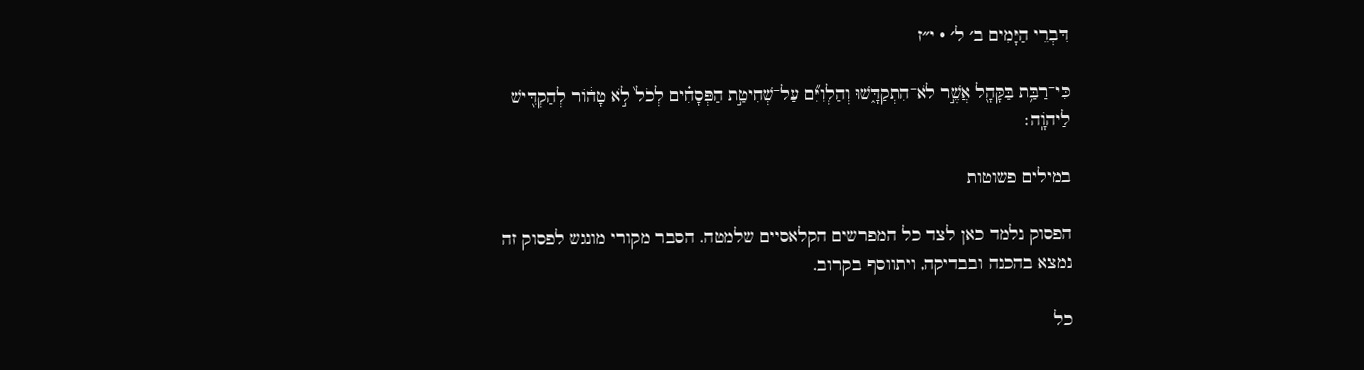דִּבְרֵי הַיָּמִים ב׳ ל׳ · י״ז

כִּי־רַבַּ֥ת בַּקָּהָ֖ל אֲשֶׁ֣ר לֹא־הִתְקַדָּ֑שׁוּ וְהַלְוִיִּ֞ם עַל־שְׁחִיטַ֣ת הַפְּסָחִ֗ים לְכֹל֙ לֹ֣א טָה֔וֹר לְהַקְדִּ֖ישׁ לַיהֹוָֽה׃

במילים פשוטות

הפסוק נלמד כאן לצד כל המפרשים הקלאסיים שלמטה. הסבר מקורי מונגש לפסוק זה נמצא בהכנה ובבדיקה, ויתווסף בקרוב.

כל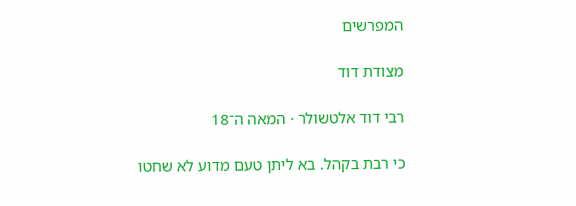המפרשים

מצודת דוד

רבי דוד אלטשולר · המאה ה־18

כי רבת בקהל. בא ליתן טעם מדוע לא שחטו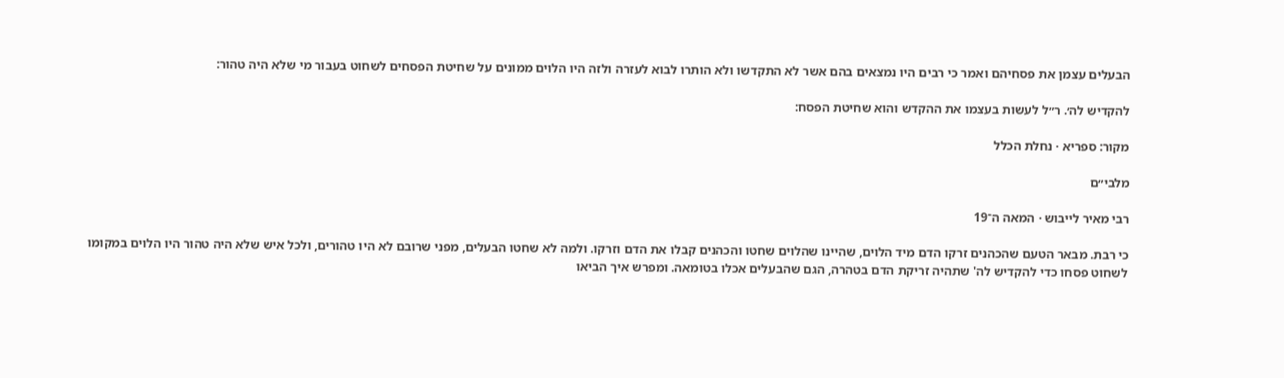הבעלים עצמן את פסחיהם ואמר כי רבים היו נמצאים בהם אשר לא התקדשו ולא הותרו לבוא לעזרה ולזה היו הלוים ממונים על שחיטת הפסחים לשחוט בעבור מי שלא היה טהור:

להקדיש לה׳. ר״ל לעשות בעצמו את ההקדש והוא שחיטת הפסח:

מקור: ספריא · נחלת הכלל

מלבי״ם

רבי מאיר לייבוש · המאה ה־19

כי רבת. מבאר הטעם שהכהנים זרקו הדם מיד הלוים, שהיינו שהלוים שחטו והכהנים קבלו את הדם וזרקו. ולמה לא שחטו הבעלים, מפני שרובם לא היו טהורים, ולכל איש שלא היה טהור היו הלוים במקומו לשחוט פסחו כדי להקדיש לה' שתהיה זריקת הדם בטהרה, הגם שהבעלים אכלו בטומאה. ומפרש איך הביאו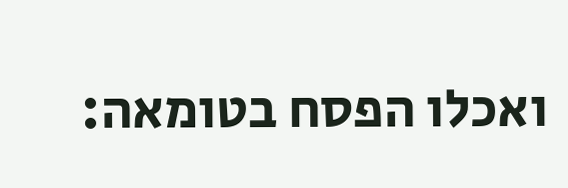ואכלו הפסח בטומאה: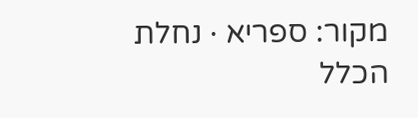מקור: ספריא · נחלת הכלל